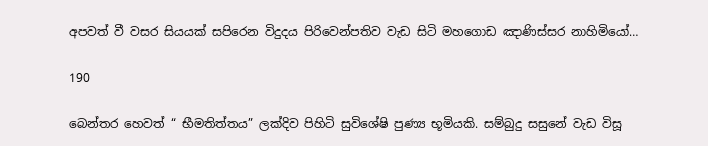අපවත් වී වසර සියයක් සපිරෙන විදුදය පිරිවෙන්පතිව වැඩ සිටි මහගොඩ ඤාණිස්සර නාහිමියෝ…

190

බෙන්තර හෙවත් “ භීමතිත්තය” ලක්දිව පිහිටි සුවිශේෂි පුණ්‍ය භූමියකි. සම්බුදු සසුනේ වැඩ විසූ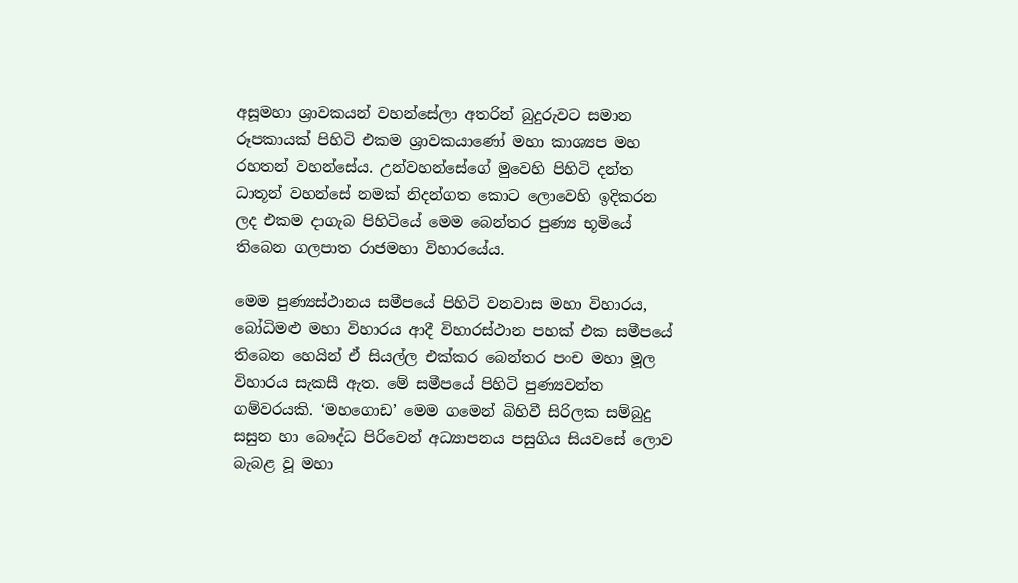අසූමහා ශ්‍රාවකයන් වහන්සේලා අතරින් බුදුරුවට සමාන රූපකායක් පිහිටි එකම ශ්‍රාවකයාණෝ මහා කාශ්‍යප මහ රහතන් වහන්සේය. උන්වහන්සේගේ මුවෙහි පිහිටි දන්ත ධාතූන් වහන්සේ නමක් නිදන්ගත කොට ලොවෙහි ඉදිකරන ලද එකම දාගැබ පිහිටියේ මෙම බෙන්තර පුණ්‍ය භූමියේ තිබෙන ගලපාත රාජමහා විහාරයේය.

මෙම පුණ්‍යස්ථානය සමීපයේ පිහිටි වනවාස මහා විහාරය, බෝධිමළු මහා විහාරය ආදී විහාරස්ථාන පහක් එක සමීපයේ තිබෙන හෙයින් ඒ සියල්ල එක්කර බෙන්තර පංච මහා මූල විහාරය සැකසී ඇත. මේ සමීපයේ පිහිටි පුණ්‍යවන්ත ගම්වරයකි. ‘මහගොඩ’ මෙම ගමෙන් බිහිවී සිරිලක සම්බුදු සසුන හා බෞද්ධ පිරිවෙන් අධ්‍යාපනය පසුගිය සියවසේ ලොව බැබළ වූ මහා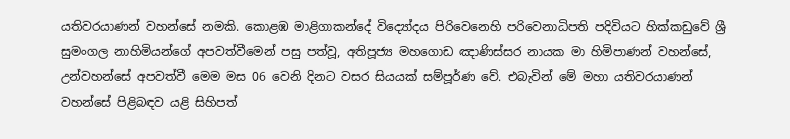යතිවරයාණන් වහන්සේ නමකි. කොළඹ මාළිගාකන්දේ විද්‍යෝදය පිරිවෙනෙහි පරිවෙනාධිපති පදිවියට හික්කඩුවේ ශ්‍රී සුමංගල නාහිමියන්ගේ අපවත්වීමෙන් පසු පත්වූ, අතිපූජ්‍ය මහගොඩ ඤාණිස්සර නායක මා හිමිපාණන් වහන්සේ, උන්වහන්සේ අපවත්වී මෙම මස 06 වෙනි දිනට වසර සියයක් සම්පූර්ණ වේ. එබැවින් මේ මහා යතිවරයාණන් වහන්සේ පිළිබඳව යළි සිහිපත්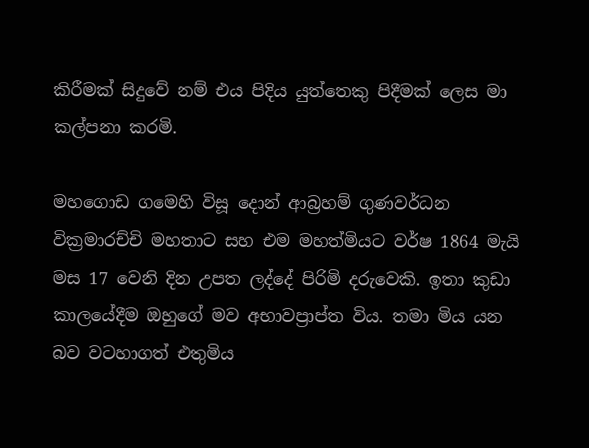කිරීමක් සිදුවේ නම් එය පිදිය යුත්තෙකු පිදීමක් ලෙස මා කල්පනා කරමි.

මහගොඩ ගමෙහි විසූ දොන් ආබ්‍රහම් ගුණවර්ධන වික්‍රමාරච්චි මහතාට සහ එම මහත්මියට වර්ෂ 1864 මැයි මස 17 වෙනි දින උපත ලද්දේ පිරිමි දරුවෙකි. ඉතා කුඩා කාලයේදීම ඔහුගේ මව අභාවප්‍රාප්ත විය. තමා මිය යන බව වටහාගත් එතුමිය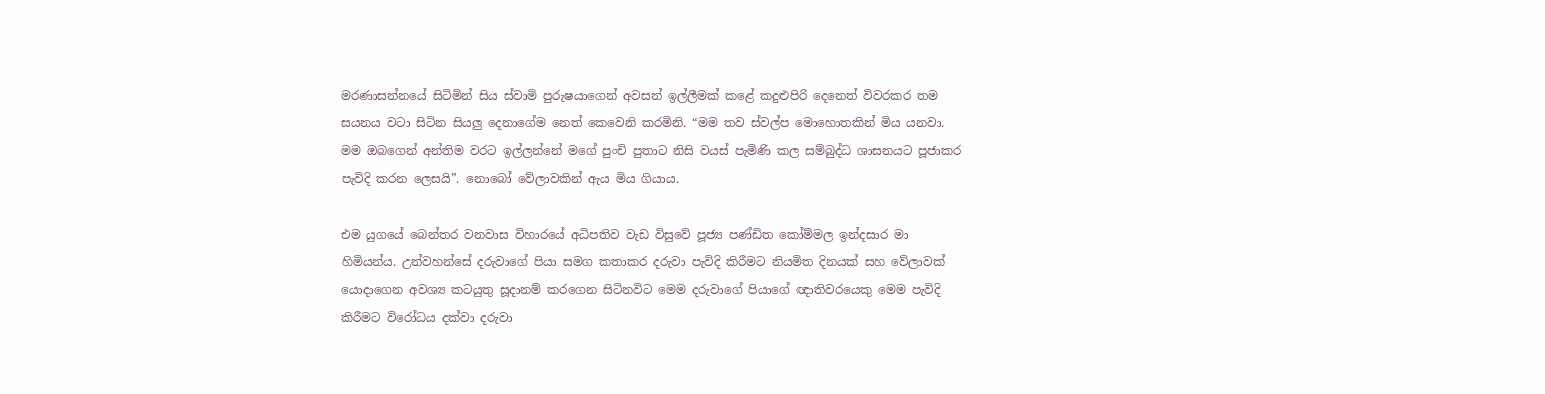මරණාසන්නයේ සිටිමින් සිය ස්වාමි පුරුෂයාගෙන් අවසන් ඉල්ලීමක් කළේ කදුළුපිරි දෙනෙත් විවරකර තම සයනය වටා සිටින සියලු දෙනාගේම නෙත් කෙවෙනි කරමිනි. “මම තව ස්වල්ප මොහොතකින් මිය යනවා. මම ඔබගෙන් අන්තිම වරට ඉල්ලන්නේ මගේ පුංචි පුතාට නිසි වයස් පැමිණි කල සම්බුද්ධ ශාසනයට පූජාකර පැවිදි කරන ලෙසයි”. නොබෝ වේලාවකින් ඇය මිය ගියාය.

එම යුගයේ බෙන්තර වනවාස විහාරයේ අධිපතිව වැඩ විසුවේ පූජ්‍ය පණ්ඩිත කෝම්මල ඉන්දසාර මා හිමියන්ය. උන්වහන්සේ දරුවාගේ පියා සමග කතාකර දරුවා පැවිදි කිරීමට නියමිත දිනයක් සහ වේලාවක් යොදාගෙන අවශ්‍ය කටයුතු සූදානම් කරගෙන සිටිනවිට මෙම දරුවාගේ පියාගේ ඥාතිවරයෙකු මෙම පැවිදි කිරීමට විරෝධය දක්වා දරුවා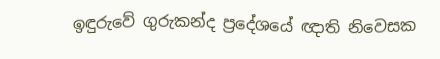ඉඳුරුවේ ගුරුකන්ද ප්‍රදේශයේ ඥාති නිවෙසක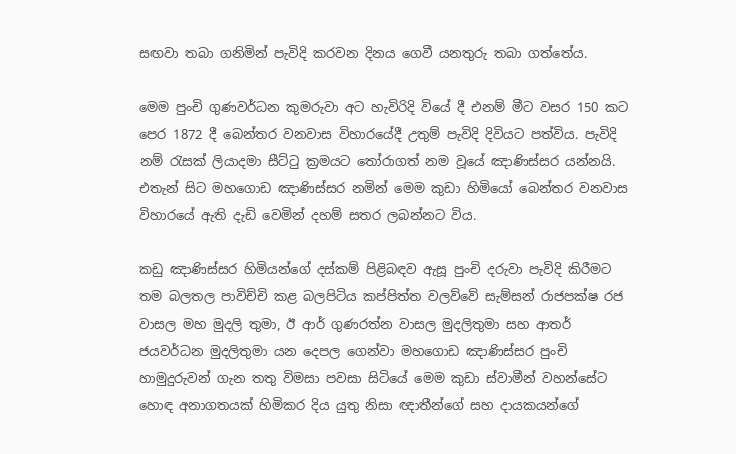සඟවා තබා ගනිමින් පැවිදි කරවන දිනය ගෙවී යනතුරු තබා ගත්තේය.

මෙම පුංචි ගුණවර්ධන කුමරුවා අට හැවිරිදි වියේ දී එනම් මීට වසර 150 කට පෙර 1872 දී බෙන්තර වනවාස විහාරයේදී උතුම් පැවිදි දිවියට පත්විය. පැවිදි නම් රැසක් ලියාදමා සීට්ටු ක්‍රමයට තෝරාගත් නම වූයේ ඤාණිස්සර යන්නයි. එතැන් සිට මහගොඩ ඤාණිස්සර නමින් මෙම කුඩා හිමියෝ බෙන්තර වනවාස විහාරයේ ඇති දැඩි වෙමින් දහම් සතර ලබන්නට විය.

කඩු ඤාණිස්සර හිමියන්ගේ දස්කම් පිළිබඳව ඇසූ පුංචි දරුවා පැවිදි කිරීමට තම බලතල පාවිච්චි කළ බලපිටිය කප්පිත්ත වලව්වේ සැම්සන් රාජපක්ෂ රජ වාසල මහ මුදලි තුමා, ඊ ආර් ගුණරත්න වාසල මුදලිතුමා සහ ආතර් ජයවර්ධන මුදලිතුමා යන දෙපල ගෙන්වා මහගොඩ ඤාණිස්සර පුංචි හාමුදුරුවන් ගැන තතු විමසා පවසා සිටියේ මෙම කුඩා ස්වාමීන් වහන්සේට හොඳ අනාගතයක් හිමිකර දිය යුතු නිසා ඥාතීන්ගේ සහ දායකයන්ගේ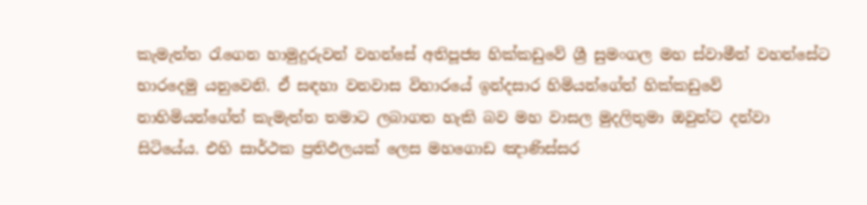කැමැත්ත රැගෙන හාමුදුරුවන් වහන්සේ අතිපූජ්‍ය හික්කඩුවේ ශ්‍රී සුමංගල මහ ස්වාමීන් වහන්සේට භාරදෙමු යනුවෙනි. ඒ සඳහා වනවාස විහාරයේ ඉන්දසාර හිමියන්ගේත් හික්කඩුවේ නාහිමියන්ගේත් කැමැත්ත තමාට ලබාගත හැකි බව මහ වාසල මුදලිතුමා ඔවුන්ට දන්වා සිටියේය. එහි සාර්ථක ප්‍රතිඵලයක් ලෙස මහගොඩ ඤාණිස්සර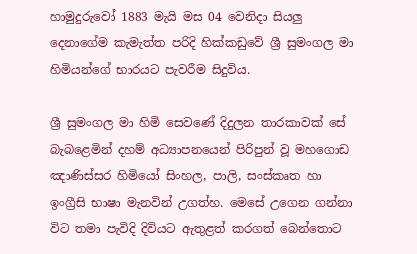හාමුදුරුවෝ 1883 මැයි මස 04 වෙනිදා සියලු දෙනාගේම කැමැත්ත පරිදි හික්කඩුවේ ශ්‍රී සුමංගල මා හිමියන්ගේ භාරයට පැවරීම සිදුවිය.

ශ්‍රී සුමංගල මා හිමි සෙවණේ දිදුලන තාරකාවක් සේ බැබළෙමින් දහම් අධ්‍යාපනයෙන් පිරිපුන් වූ මහගොඩ ඤාණිස්සර හිමියෝ සිංහල, පාලි, සංස්කෘත හා ඉංග්‍රීසි භාෂා මැනවින් උගත්හ. මෙසේ උගෙන ගන්නා විට තමා පැවිදි දිවියට ඇතුළත් කරගත් බෙන්තොට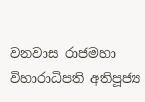වනවාස රාජමහා විහාරාධිපති අතිපූජ්‍ය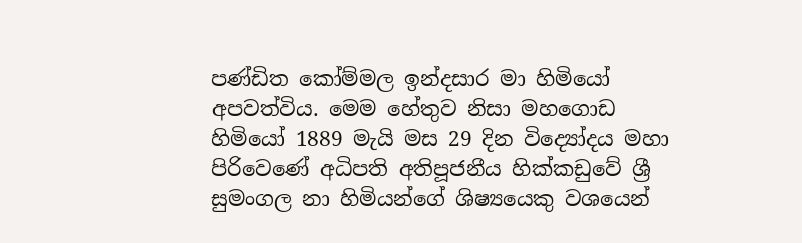පණ්ඩිත කෝම්මල ඉන්දසාර මා හිමියෝ අපවත්විය. මෙම හේතුව නිසා මහගොඩ හිමියෝ 1889 මැයි මස 29 දින විද්‍යෝදය මහා පිරිවෙණේ අධිපති අතිපූජනීය හික්කඩුවේ ශ්‍රී සුමංගල නා හිමියන්ගේ ශිෂ්‍යයෙකු වශයෙන්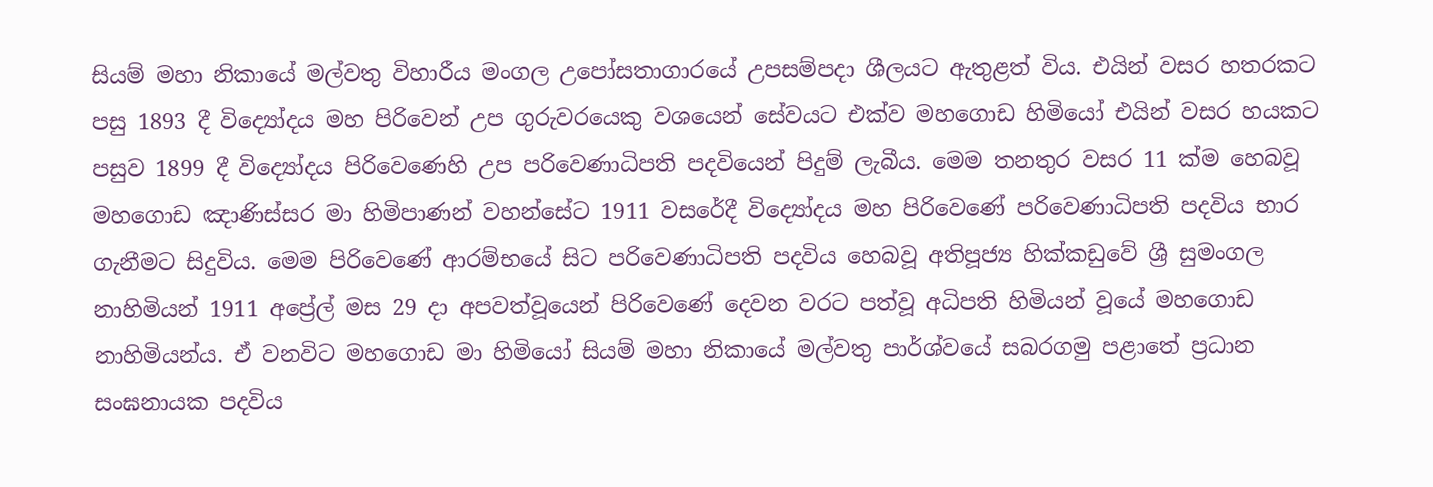සියම් මහා නිකායේ මල්වතු විහාරීය මංගල උපෝසතාගාරයේ උපසම්පදා ශීලයට ඇතුළත් විය. එයින් වසර හතරකට පසු 1893 දී විද්‍යෝදය මහ පිරිවෙන් උප ගුරුවරයෙකු වශයෙන් සේවයට එක්ව මහගොඩ හිමියෝ එයින් වසර හයකට පසුව 1899 දී විද්‍යෝදය පිරිවෙණෙහි උප පරිවෙණාධිපති පදවියෙන් පිදුම් ලැබීය. මෙම තනතුර වසර 11 ක්ම හෙබවූ මහගොඩ ඤාණිස්සර මා හිමිපාණන් වහන්සේට 1911 වසරේදී විද්‍යෝදය මහ පිරිවෙණේ පරිවෙණාධිපති පදවිය භාර ගැනීමට සිදුවිය. මෙම පිරිවෙණේ ආරම්භයේ සිට පරිවෙණාධිපති පදවිය හෙබවූ අතිපූජ්‍ය හික්කඩුවේ ශ්‍රී සුමංගල නාහිමියන් 1911 අප්‍රේල් මස 29 දා අපවත්වූයෙන් පිරිවෙණේ දෙවන වරට පත්වූ අධිපති හිමියන් වූයේ මහගොඩ නාහිමියන්ය. ඒ වනවිට මහගොඩ මා හිමියෝ සියම් මහා නිකායේ මල්වතු පාර්ශ්වයේ සබරගමු පළාතේ ප්‍රධාන සංඝනායක පදවිය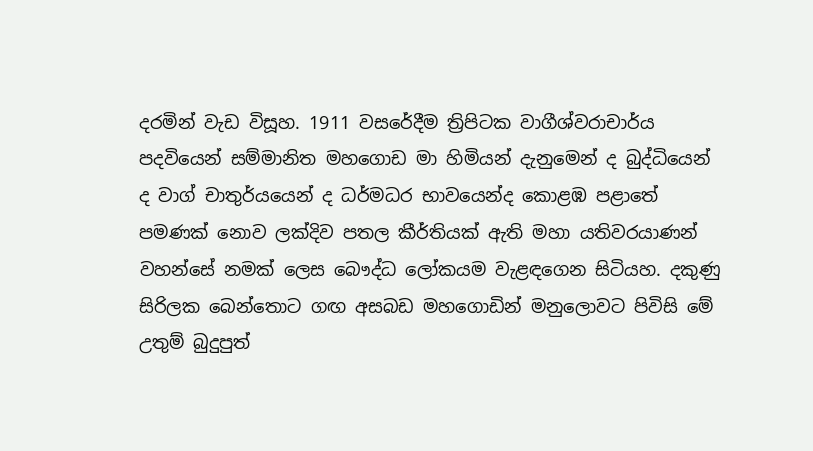දරමින් වැඩ විසූහ. 1911 වසරේදීම ත්‍රිපිටක වාගීශ්වරාචාර්ය පදවියෙන් සම්මානිත මහගොඩ මා හිමියන් දැනුමෙන් ද බුද්ධියෙන් ද වාග් චාතුර්යයෙන් ද ධර්මධර භාවයෙන්ද කොළඹ පළාතේ පමණක් නොව ලක්දිව පතල කීර්තියක් ඇති මහා යතිවරයාණන් වහන්සේ නමක් ලෙස බෞද්ධ ලෝකයම වැළඳගෙන සිටියහ. දකුණු සිරිලක බෙන්තොට ගඟ අසබඩ මහගොඩින් මනුලොවට පිවිසි මේ උතුම් බුදුපුත්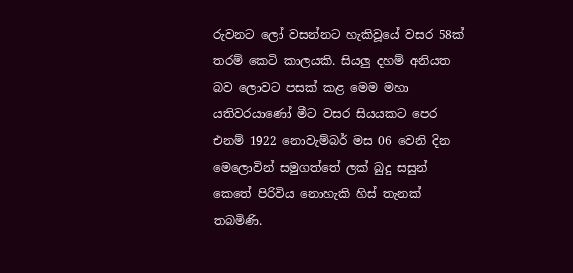රුවනට ලෝ වසන්නට හැකිවූයේ වසර 58ක් තරම් කෙටි කාලයකි. සියලු දහම් අනියත බව ලොවට පසක් කළ මෙම මහා යතිවරයාණෝ මීට වසර සියයකට පෙර එනම් 1922 නොවැම්බර් මස 06 වෙනි දින මෙලොවින් සමුගත්තේ ලක් බුදු සසුන් කෙතේ පිරිවිය නොහැකි හිස් තැනක් තබමිණි.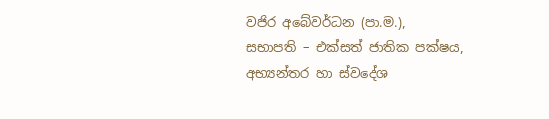වජිර අබේවර්ධන (පා.ම.),
සභාපති – එක්සත් ජාතික පක්ෂය,
අභ්‍යන්තර හා ස්වදේශ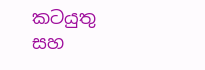කටයුතු සහ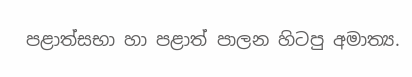පළාත්සභා හා පළාත් පාලන හිටපු අමාත්‍ය.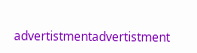advertistmentadvertistment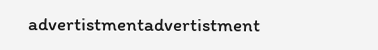advertistmentadvertistment